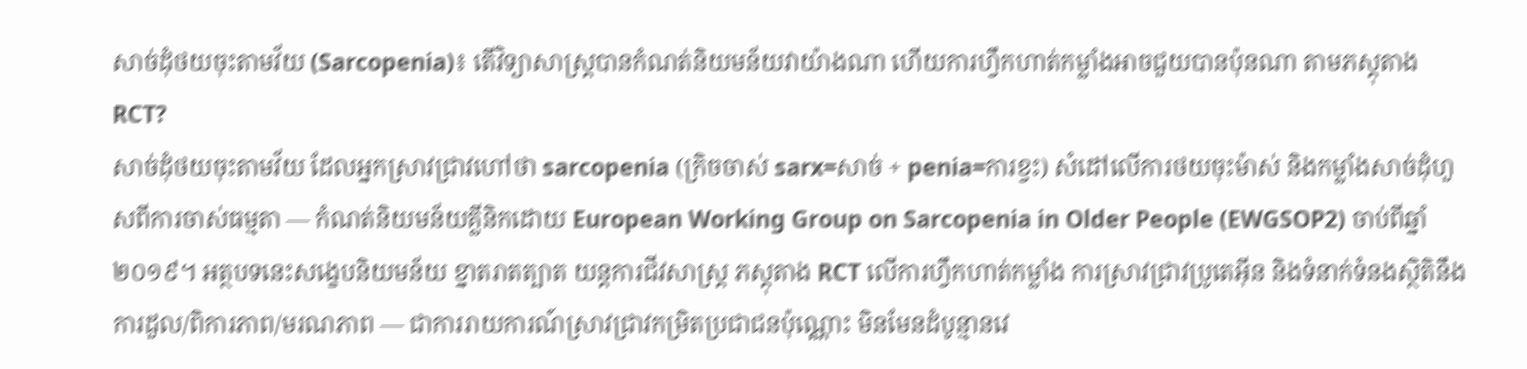សាច់ដុំថយចុះតាមវ័យ (Sarcopenia)៖ តើវិទ្យាសាស្ត្របានកំណត់និយមន័យវាយ៉ាងណា ហើយការហ្វឹកហាត់កម្លាំងអាចជួយបានប៉ុនណា តាមភស្តុតាង RCT?
សាច់ដុំថយចុះតាមវ័យ ដែលអ្នកស្រាវជ្រាវហៅថា sarcopenia (ក្រិចចាស់ sarx=សាច់ + penia=ការខ្វះ) សំដៅលើការថយចុះម៉ាស់ និងកម្លាំងសាច់ដុំហួសពីការចាស់ធម្មតា — កំណត់និយមន័យគ្លីនិកដោយ European Working Group on Sarcopenia in Older People (EWGSOP2) ចាប់ពីឆ្នាំ ២០១៩។ អត្ថបទនេះសង្ខេបនិយមន័យ ខ្នាតរាតត្បាត យន្តការជីវសាស្ត្រ ភស្តុតាង RCT លើការហ្វឹកហាត់កម្លាំង ការស្រាវជ្រាវប្រូតេអ៊ីន និងទំនាក់ទំនងស្ថិតិនឹងការដួល/ពិការភាព/មរណភាព — ជាការរាយការណ៍ស្រាវជ្រាវកម្រិតប្រជាជនប៉ុណ្ណោះ មិនមែនដំបូន្មានវេ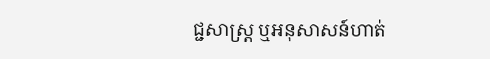ជ្ជសាស្ត្រ ឬអនុសាសន៍ហាត់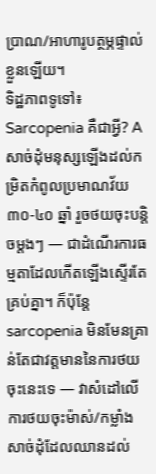ប្រាណ/អាហារូបត្ថម្ភផ្ទាល់ខ្លួនឡើយ។
ទិដ្ឋភាពទូទៅ៖ Sarcopenia គឺជាអ្វី? A
សាច់ដុំមនុស្សឡើងដល់កម្រិតកំពូលប្រមាណវ័យ ៣០-៤០ ឆ្នាំ រួចថយចុះបន្តិចម្តងៗ — ជាដំណើរការធម្មតាដែលកើតឡើងស្ទើរតែគ្រប់គ្នា។ ក៏ប៉ុន្តែ sarcopenia មិនមែនគ្រាន់តែជាវត្តមាននៃការថយចុះនេះទេ — វាសំដៅលើការថយចុះម៉ាស់/កម្លាំងសាច់ដុំដែលឈានដល់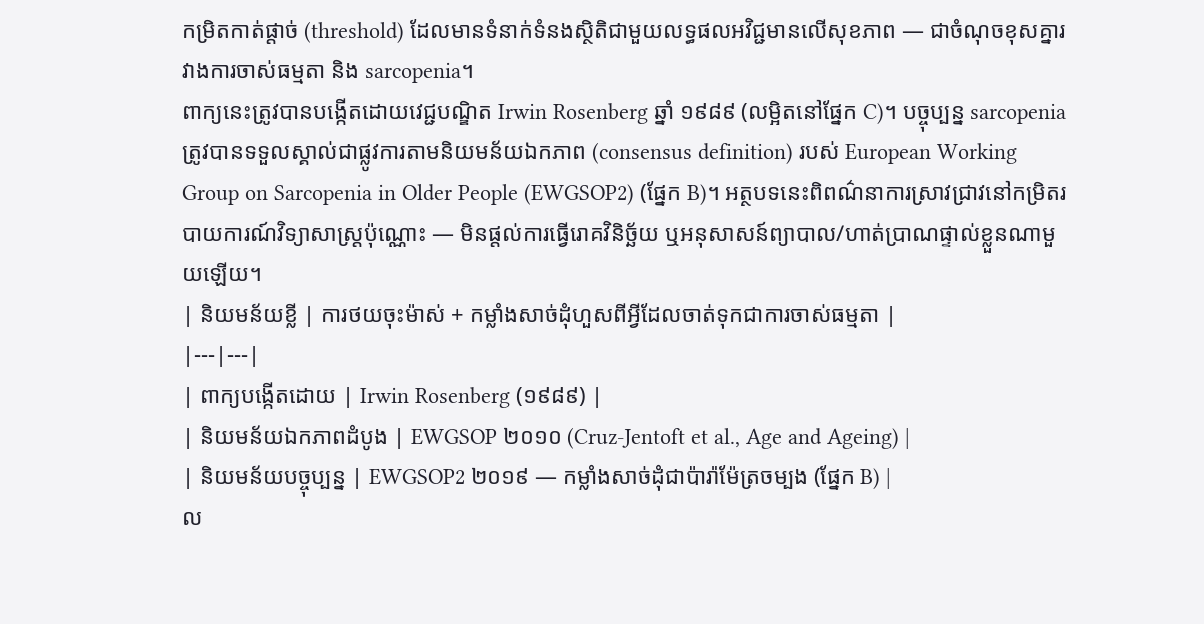កម្រិតកាត់ផ្តាច់ (threshold) ដែលមានទំនាក់ទំនងស្ថិតិជាមួយលទ្ធផលអវិជ្ជមានលើសុខភាព — ជាចំណុចខុសគ្នារវាងការចាស់ធម្មតា និង sarcopenia។
ពាក្យនេះត្រូវបានបង្កើតដោយវេជ្ជបណ្ឌិត Irwin Rosenberg ឆ្នាំ ១៩៨៩ (លម្អិតនៅផ្នែក C)។ បច្ចុប្បន្ន sarcopenia ត្រូវបានទទួលស្គាល់ជាផ្លូវការតាមនិយមន័យឯកភាព (consensus definition) របស់ European Working Group on Sarcopenia in Older People (EWGSOP2) (ផ្នែក B)។ អត្ថបទនេះពិពណ៌នាការស្រាវជ្រាវនៅកម្រិតរបាយការណ៍វិទ្យាសាស្ត្រប៉ុណ្ណោះ — មិនផ្តល់ការធ្វើរោគវិនិច្ឆ័យ ឬអនុសាសន៍ព្យាបាល/ហាត់ប្រាណផ្ទាល់ខ្លួនណាមួយឡើយ។
| និយមន័យខ្លី | ការថយចុះម៉ាស់ + កម្លាំងសាច់ដុំហួសពីអ្វីដែលចាត់ទុកជាការចាស់ធម្មតា |
|---|---|
| ពាក្យបង្កើតដោយ | Irwin Rosenberg (១៩៨៩) |
| និយមន័យឯកភាពដំបូង | EWGSOP ២០១០ (Cruz-Jentoft et al., Age and Ageing) |
| និយមន័យបច្ចុប្បន្ន | EWGSOP2 ២០១៩ — កម្លាំងសាច់ដុំជាប៉ារ៉ាម៉ែត្រចម្បង (ផ្នែក B) |
ល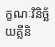ក្ខណៈវិនិច្ឆ័យគ្លីនិ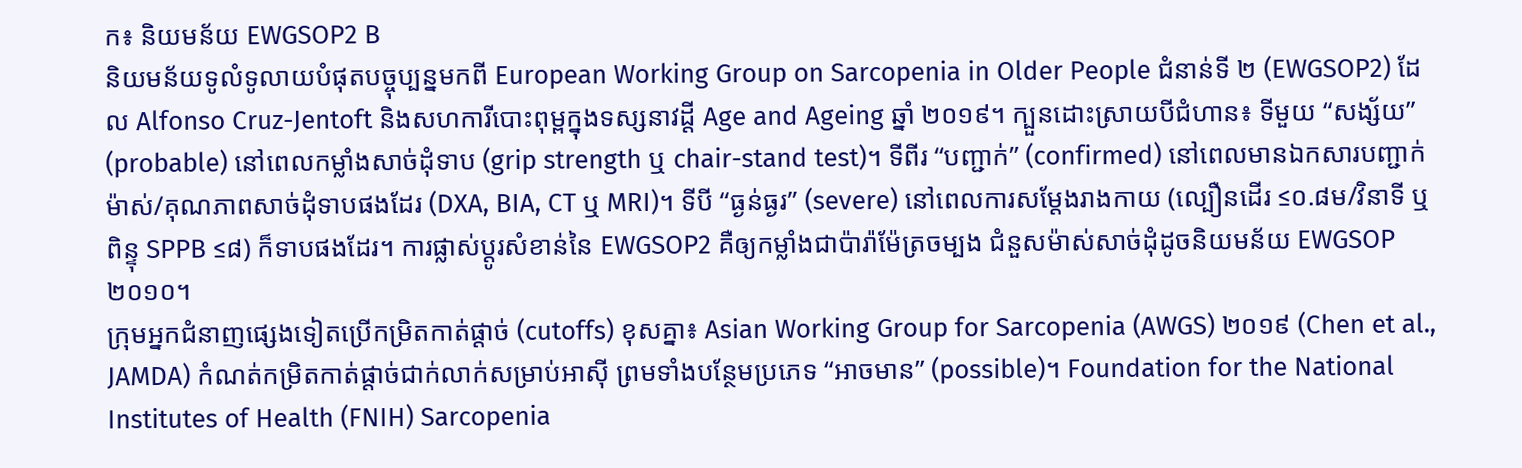ក៖ និយមន័យ EWGSOP2 B
និយមន័យទូលំទូលាយបំផុតបច្ចុប្បន្នមកពី European Working Group on Sarcopenia in Older People ជំនាន់ទី ២ (EWGSOP2) ដែល Alfonso Cruz-Jentoft និងសហការីបោះពុម្ពក្នុងទស្សនាវដ្តី Age and Ageing ឆ្នាំ ២០១៩។ ក្បួនដោះស្រាយបីជំហាន៖ ទីមួយ “សង្ស័យ” (probable) នៅពេលកម្លាំងសាច់ដុំទាប (grip strength ឬ chair-stand test)។ ទីពីរ “បញ្ជាក់” (confirmed) នៅពេលមានឯកសារបញ្ជាក់ម៉ាស់/គុណភាពសាច់ដុំទាបផងដែរ (DXA, BIA, CT ឬ MRI)។ ទីបី “ធ្ងន់ធ្ងរ” (severe) នៅពេលការសម្តែងរាងកាយ (ល្បឿនដើរ ≤០.៨ម/វិនាទី ឬពិន្ទុ SPPB ≤៨) ក៏ទាបផងដែរ។ ការផ្លាស់ប្តូរសំខាន់នៃ EWGSOP2 គឺឲ្យកម្លាំងជាប៉ារ៉ាម៉ែត្រចម្បង ជំនួសម៉ាស់សាច់ដុំដូចនិយមន័យ EWGSOP ២០១០។
ក្រុមអ្នកជំនាញផ្សេងទៀតប្រើកម្រិតកាត់ផ្តាច់ (cutoffs) ខុសគ្នា៖ Asian Working Group for Sarcopenia (AWGS) ២០១៩ (Chen et al., JAMDA) កំណត់កម្រិតកាត់ផ្តាច់ជាក់លាក់សម្រាប់អាស៊ី ព្រមទាំងបន្ថែមប្រភេទ “អាចមាន” (possible)។ Foundation for the National Institutes of Health (FNIH) Sarcopenia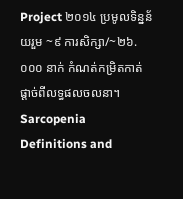Project ២០១៤ ប្រមូលទិន្នន័យរួម ~៩ ការសិក្សា/~២៦.០០០ នាក់ កំណត់កម្រិតកាត់ផ្តាច់ពីលទ្ធផលចលនា។ Sarcopenia Definitions and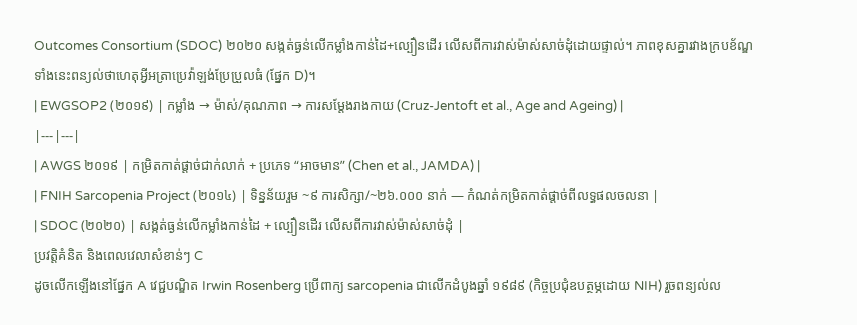Outcomes Consortium (SDOC) ២០២០ សង្កត់ធ្ងន់លើកម្លាំងកាន់ដៃ+ល្បឿនដើរ លើសពីការវាស់ម៉ាស់សាច់ដុំដោយផ្ទាល់។ ភាពខុសគ្នារវាងក្របខ័ណ្ឌទាំងនេះពន្យល់ថាហេតុអ្វីអត្រាប្រេវ៉ាឡង់ប្រែប្រួលធំ (ផ្នែក D)។
| EWGSOP2 (២០១៩) | កម្លាំង → ម៉ាស់/គុណភាព → ការសម្តែងរាងកាយ (Cruz-Jentoft et al., Age and Ageing) |
|---|---|
| AWGS ២០១៩ | កម្រិតកាត់ផ្តាច់ជាក់លាក់ + ប្រភេទ “អាចមាន” (Chen et al., JAMDA) |
| FNIH Sarcopenia Project (២០១៤) | ទិន្នន័យរួម ~៩ ការសិក្សា/~២៦.០០០ នាក់ — កំណត់កម្រិតកាត់ផ្តាច់ពីលទ្ធផលចលនា |
| SDOC (២០២០) | សង្កត់ធ្ងន់លើកម្លាំងកាន់ដៃ + ល្បឿនដើរ លើសពីការវាស់ម៉ាស់សាច់ដុំ |
ប្រវត្តិគំនិត និងពេលវេលាសំខាន់ៗ C
ដូចលើកឡើងនៅផ្នែក A វេជ្ជបណ្ឌិត Irwin Rosenberg ប្រើពាក្យ sarcopenia ជាលើកដំបូងឆ្នាំ ១៩៨៩ (កិច្ចប្រជុំឧបត្ថម្ភដោយ NIH) រួចពន្យល់ល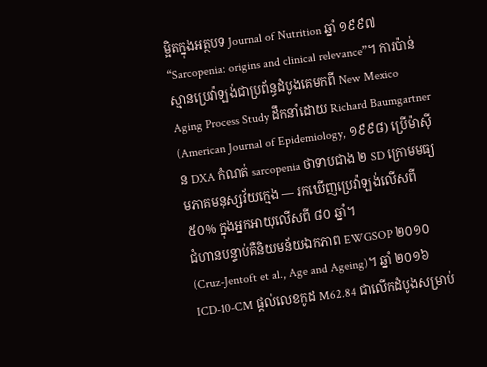ម្អិតក្នុងអត្ថបទ Journal of Nutrition ឆ្នាំ ១៩៩៧ “Sarcopenia: origins and clinical relevance”។ ការប៉ាន់ស្មានប្រេវ៉ាឡង់ជាប្រព័ន្ធដំបូងគេមកពី New Mexico Aging Process Study ដឹកនាំដោយ Richard Baumgartner (American Journal of Epidemiology, ១៩៩៨) ប្រើម៉ាស៊ីន DXA កំណត់ sarcopenia ថាទាបជាង ២ SD ក្រោមមធ្យមភាគមនុស្សវ័យក្មេង — រកឃើញប្រេវ៉ាឡង់លើសពី ៥០% ក្នុងអ្នកអាយុលើសពី ៨០ ឆ្នាំ។
ជំហានបន្ទាប់គឺនិយមន័យឯកភាព EWGSOP ២០១០ (Cruz-Jentoft et al., Age and Ageing)។ ឆ្នាំ ២០១៦ ICD-10-CM ផ្តល់លេខកូដ M62.84 ជាលើកដំបូងសម្រាប់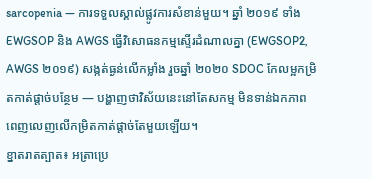sarcopenia — ការទទួលស្គាល់ផ្លូវការសំខាន់មួយ។ ឆ្នាំ ២០១៩ ទាំង EWGSOP និង AWGS ធ្វើវិសោធនកម្មស្ទើរដំណាលគ្នា (EWGSOP2, AWGS ២០១៩) សង្កត់ធ្ងន់លើកម្លាំង រួចឆ្នាំ ២០២០ SDOC កែលម្អកម្រិតកាត់ផ្តាច់បន្ថែម — បង្ហាញថាវិស័យនេះនៅតែសកម្ម មិនទាន់ឯកភាពពេញលេញលើកម្រិតកាត់ផ្តាច់តែមួយឡើយ។
ខ្នាតរាតត្បាត៖ អត្រាប្រេ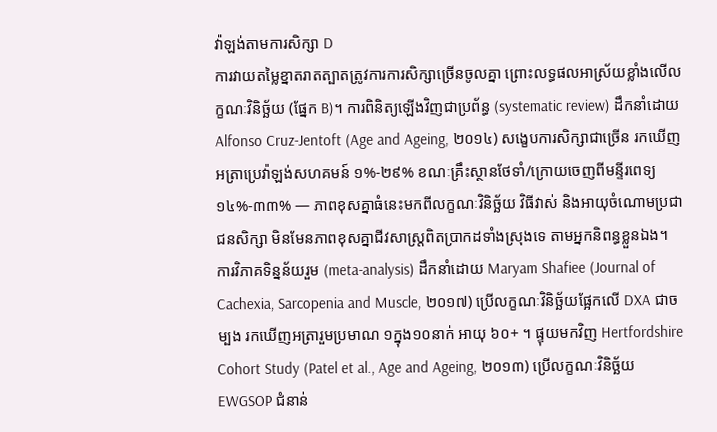វ៉ាឡង់តាមការសិក្សា D
ការវាយតម្លៃខ្នាតរាតត្បាតត្រូវការការសិក្សាច្រើនចូលគ្នា ព្រោះលទ្ធផលអាស្រ័យខ្លាំងលើលក្ខណៈវិនិច្ឆ័យ (ផ្នែក B)។ ការពិនិត្យឡើងវិញជាប្រព័ន្ធ (systematic review) ដឹកនាំដោយ Alfonso Cruz-Jentoft (Age and Ageing, ២០១៤) សង្ខេបការសិក្សាជាច្រើន រកឃើញអត្រាប្រេវ៉ាឡង់សហគមន៍ ១%-២៩% ខណៈគ្រឹះស្ថានថែទាំ/ក្រោយចេញពីមន្ទីរពេទ្យ ១៤%-៣៣% — ភាពខុសគ្នាធំនេះមកពីលក្ខណៈវិនិច្ឆ័យ វិធីវាស់ និងអាយុចំណោមប្រជាជនសិក្សា មិនមែនភាពខុសគ្នាជីវសាស្ត្រពិតប្រាកដទាំងស្រុងទេ តាមអ្នកនិពន្ធខ្លួនឯង។
ការវិភាគទិន្នន័យរួម (meta-analysis) ដឹកនាំដោយ Maryam Shafiee (Journal of Cachexia, Sarcopenia and Muscle, ២០១៧) ប្រើលក្ខណៈវិនិច្ឆ័យផ្អែកលើ DXA ជាចម្បង រកឃើញអត្រារួមប្រមាណ ១ក្នុង១០នាក់ អាយុ ៦០+ ។ ផ្ទុយមកវិញ Hertfordshire Cohort Study (Patel et al., Age and Ageing, ២០១៣) ប្រើលក្ខណៈវិនិច្ឆ័យ EWGSOP ជំនាន់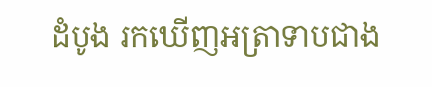ដំបូង រកឃើញអត្រាទាបជាង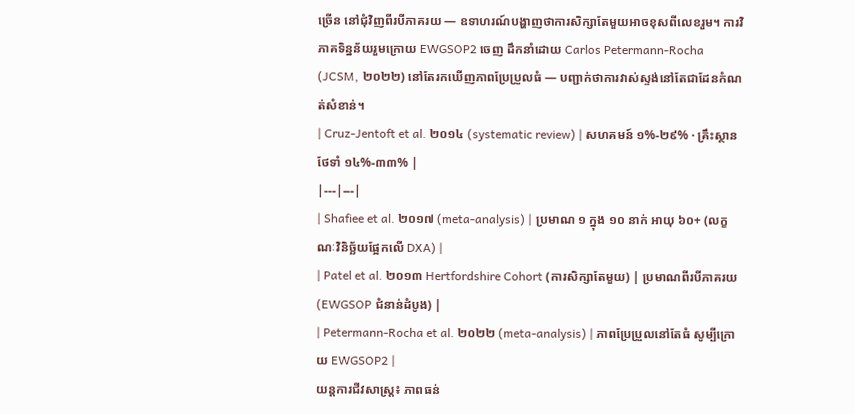ច្រើន នៅជុំវិញពីរបីភាគរយ — ឧទាហរណ៍បង្ហាញថាការសិក្សាតែមួយអាចខុសពីលេខរួម។ ការវិភាគទិន្នន័យរួមក្រោយ EWGSOP2 ចេញ ដឹកនាំដោយ Carlos Petermann-Rocha (JCSM, ២០២២) នៅតែរកឃើញភាពប្រែប្រួលធំ — បញ្ជាក់ថាការវាស់ស្ទង់នៅតែជាដែនកំណត់សំខាន់។
| Cruz-Jentoft et al. ២០១៤ (systematic review) | សហគមន៍ ១%-២៩% · គ្រឹះស្ថានថែទាំ ១៤%-៣៣% |
|---|---|
| Shafiee et al. ២០១៧ (meta-analysis) | ប្រមាណ ១ ក្នុង ១០ នាក់ អាយុ ៦០+ (លក្ខណៈវិនិច្ឆ័យផ្អែកលើ DXA) |
| Patel et al. ២០១៣ Hertfordshire Cohort (ការសិក្សាតែមួយ) | ប្រមាណពីរបីភាគរយ (EWGSOP ជំនាន់ដំបូង) |
| Petermann-Rocha et al. ២០២២ (meta-analysis) | ភាពប្រែប្រួលនៅតែធំ សូម្បីក្រោយ EWGSOP2 |
យន្តការជីវសាស្ត្រ៖ ភាពធន់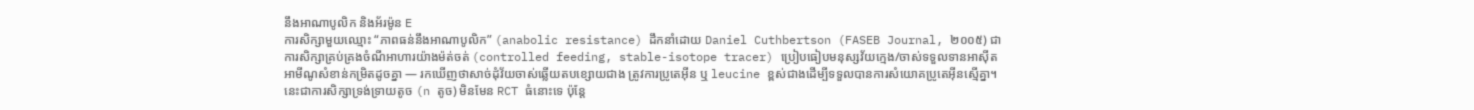នឹងអាណាបូលិក និងអ័រម៉ូន E
ការសិក្សាមួយឈ្មោះ “ភាពធន់នឹងអាណាបូលិក” (anabolic resistance) ដឹកនាំដោយ Daniel Cuthbertson (FASEB Journal, ២០០៥) ជាការសិក្សាគ្រប់គ្រងចំណីអាហារយ៉ាងម៉ត់ចត់ (controlled feeding, stable-isotope tracer) ប្រៀបធៀបមនុស្សវ័យក្មេង/ចាស់ទទួលទានអាស៊ីតអាមីណូសំខាន់កម្រិតដូចគ្នា — រកឃើញថាសាច់ដុំវ័យចាស់ឆ្លើយតបខ្សោយជាង ត្រូវការប្រូតេអ៊ីន ឬ leucine ខ្ពស់ជាងដើម្បីទទួលបានការសំយោគប្រូតេអ៊ីនស្មើគ្នា។ នេះជាការសិក្សាទ្រង់ទ្រាយតូច (n តូច) មិនមែន RCT ធំនោះទេ ប៉ុន្តែ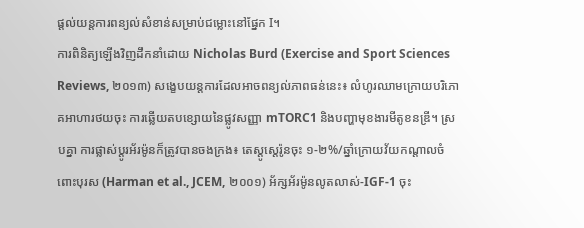ផ្តល់យន្តការពន្យល់សំខាន់សម្រាប់ជម្លោះនៅផ្នែក I។
ការពិនិត្យឡើងវិញដឹកនាំដោយ Nicholas Burd (Exercise and Sport Sciences Reviews, ២០១៣) សង្ខេបយន្តការដែលអាចពន្យល់ភាពធន់នេះ៖ លំហូរឈាមក្រោយបរិភោគអាហារថយចុះ ការឆ្លើយតបខ្សោយនៃផ្លូវសញ្ញា mTORC1 និងបញ្ហាមុខងារមីតូខនឌ្រី។ ស្របគ្នា ការផ្លាស់ប្តូរអ័រម៉ូនក៏ត្រូវបានចងក្រង៖ តេស្តូស្តេរ៉ូនចុះ ១-២%/ឆ្នាំក្រោយវ័យកណ្តាលចំពោះបុរស (Harman et al., JCEM, ២០០១) អ័ក្សអ័រម៉ូនលូតលាស់-IGF-1 ចុះ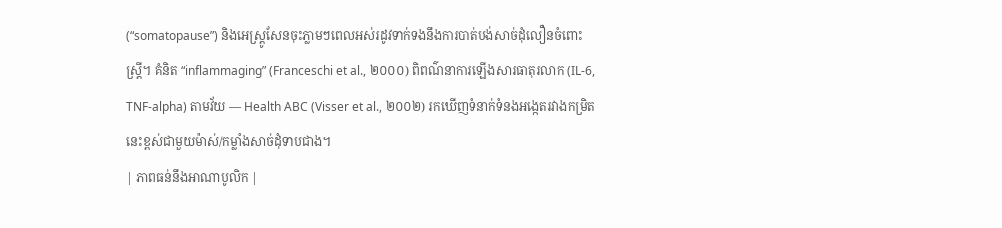(“somatopause”) និងអេស្ត្រូសែនចុះភ្លាមៗពេលអស់រដូវទាក់ទងនឹងការបាត់បង់សាច់ដុំលឿនចំពោះស្ត្រី។ គំនិត “inflammaging” (Franceschi et al., ២០០០) ពិពណ៌នាការឡើងសារធាតុរលាក (IL-6, TNF-alpha) តាមវ័យ — Health ABC (Visser et al., ២០០២) រកឃើញទំនាក់ទំនងអង្កេតរវាងកម្រិតនេះខ្ពស់ជាមួយម៉ាស់/កម្លាំងសាច់ដុំទាបជាង។
| ភាពធន់នឹងអាណាបូលិក |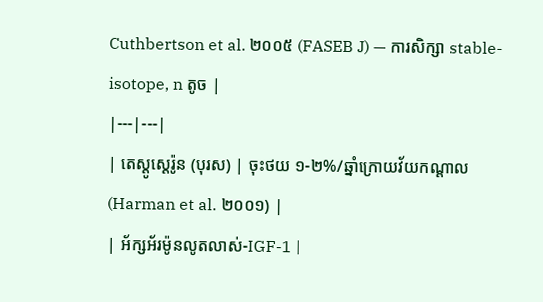Cuthbertson et al. ២០០៥ (FASEB J) — ការសិក្សា stable-isotope, n តូច |
|---|---|
| តេស្តូស្តេរ៉ូន (បុរស) | ចុះថយ ១-២%/ឆ្នាំក្រោយវ័យកណ្តាល (Harman et al. ២០០១) |
| អ័ក្សអ័រម៉ូនលូតលាស់-IGF-1 |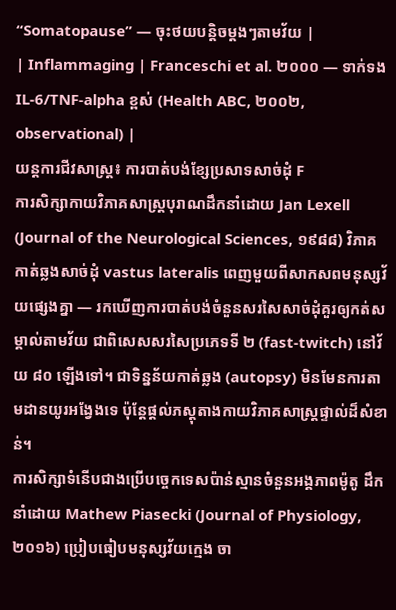“Somatopause” — ចុះថយបន្តិចម្តងៗតាមវ័យ |
| Inflammaging | Franceschi et al. ២០០០ — ទាក់ទង IL-6/TNF-alpha ខ្ពស់ (Health ABC, ២០០២, observational) |
យន្តការជីវសាស្ត្រ៖ ការបាត់បង់ខ្សែប្រសាទសាច់ដុំ F
ការសិក្សាកាយវិភាគសាស្ត្របុរាណដឹកនាំដោយ Jan Lexell (Journal of the Neurological Sciences, ១៩៨៨) វិភាគកាត់ឆ្លងសាច់ដុំ vastus lateralis ពេញមួយពីសាកសពមនុស្សវ័យផ្សេងគ្នា — រកឃើញការបាត់បង់ចំនួនសរសៃសាច់ដុំគួរឲ្យកត់សម្គាល់តាមវ័យ ជាពិសេសសរសៃប្រភេទទី ២ (fast-twitch) នៅវ័យ ៨០ ឡើងទៅ។ ជាទិន្នន័យកាត់ឆ្លង (autopsy) មិនមែនការតាមដានយូរអង្វែងទេ ប៉ុន្តែផ្តល់ភស្តុតាងកាយវិភាគសាស្ត្រផ្ទាល់ដ៏សំខាន់។
ការសិក្សាទំនើបជាងប្រើបច្ចេកទេសប៉ាន់ស្មានចំនួនអង្គភាពម៉ូតូ ដឹកនាំដោយ Mathew Piasecki (Journal of Physiology, ២០១៦) ប្រៀបធៀបមនុស្សវ័យក្មេង ចា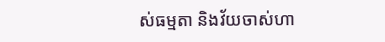ស់ធម្មតា និងវ័យចាស់ហា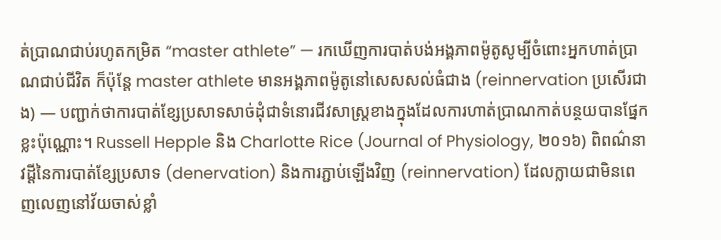ត់ប្រាណជាប់រហូតកម្រិត “master athlete” — រកឃើញការបាត់បង់អង្គភាពម៉ូតូសូម្បីចំពោះអ្នកហាត់ប្រាណជាប់ជីវិត ក៏ប៉ុន្តែ master athlete មានអង្គភាពម៉ូតូនៅសេសសល់ធំជាង (reinnervation ប្រសើរជាង) — បញ្ជាក់ថាការបាត់ខ្សែប្រសាទសាច់ដុំជាទំនោរជីវសាស្ត្រខាងក្នុងដែលការហាត់ប្រាណកាត់បន្ថយបានផ្នែកខ្លះប៉ុណ្ណោះ។ Russell Hepple និង Charlotte Rice (Journal of Physiology, ២០១៦) ពិពណ៌នាវដ្តីនៃការបាត់ខ្សែប្រសាទ (denervation) និងការភ្ជាប់ឡើងវិញ (reinnervation) ដែលក្លាយជាមិនពេញលេញនៅវ័យចាស់ខ្លាំ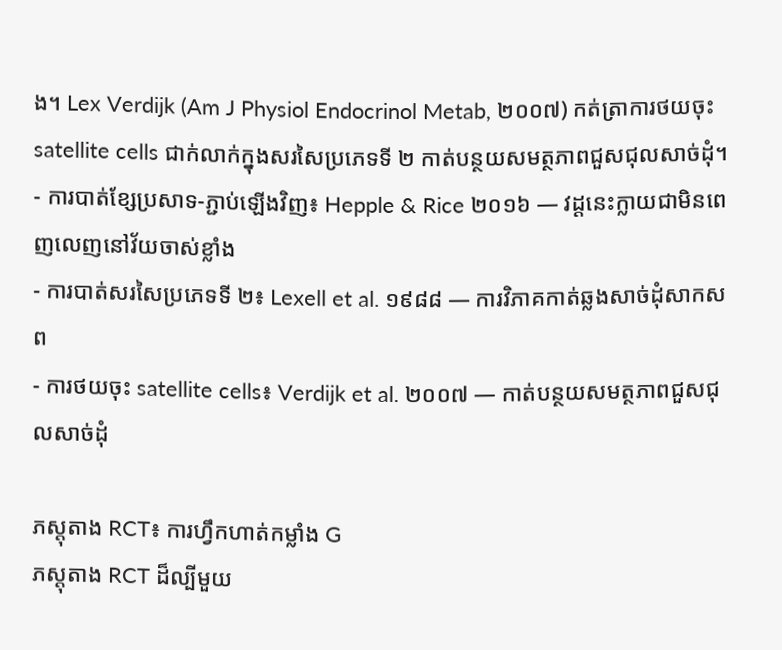ង។ Lex Verdijk (Am J Physiol Endocrinol Metab, ២០០៧) កត់ត្រាការថយចុះ satellite cells ជាក់លាក់ក្នុងសរសៃប្រភេទទី ២ កាត់បន្ថយសមត្ថភាពជួសជុលសាច់ដុំ។
- ការបាត់ខ្សែប្រសាទ-ភ្ជាប់ឡើងវិញ៖ Hepple & Rice ២០១៦ — វដ្តនេះក្លាយជាមិនពេញលេញនៅវ័យចាស់ខ្លាំង
- ការបាត់សរសៃប្រភេទទី ២៖ Lexell et al. ១៩៨៨ — ការវិភាគកាត់ឆ្លងសាច់ដុំសាកសព
- ការថយចុះ satellite cells៖ Verdijk et al. ២០០៧ — កាត់បន្ថយសមត្ថភាពជួសជុលសាច់ដុំ

ភស្តុតាង RCT៖ ការហ្វឹកហាត់កម្លាំង G
ភស្តុតាង RCT ដ៏ល្បីមួយ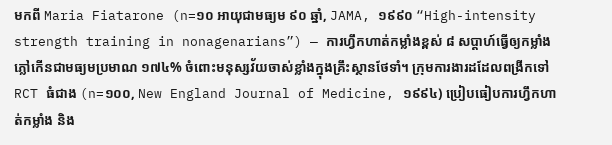មកពី Maria Fiatarone (n=១០ អាយុជាមធ្យម ៩០ ឆ្នាំ, JAMA, ១៩៩០ “High-intensity strength training in nonagenarians”) — ការហ្វឹកហាត់កម្លាំងខ្ពស់ ៨ សប្តាហ៍ធ្វើឲ្យកម្លាំងភ្លៅកើនជាមធ្យមប្រមាណ ១៧៤% ចំពោះមនុស្សវ័យចាស់ខ្លាំងក្នុងគ្រឹះស្ថានថែទាំ។ ក្រុមការងារដដែលពង្រីកទៅ RCT ធំជាង (n=១០០, New England Journal of Medicine, ១៩៩៤) ប្រៀបធៀបការហ្វឹកហាត់កម្លាំង និង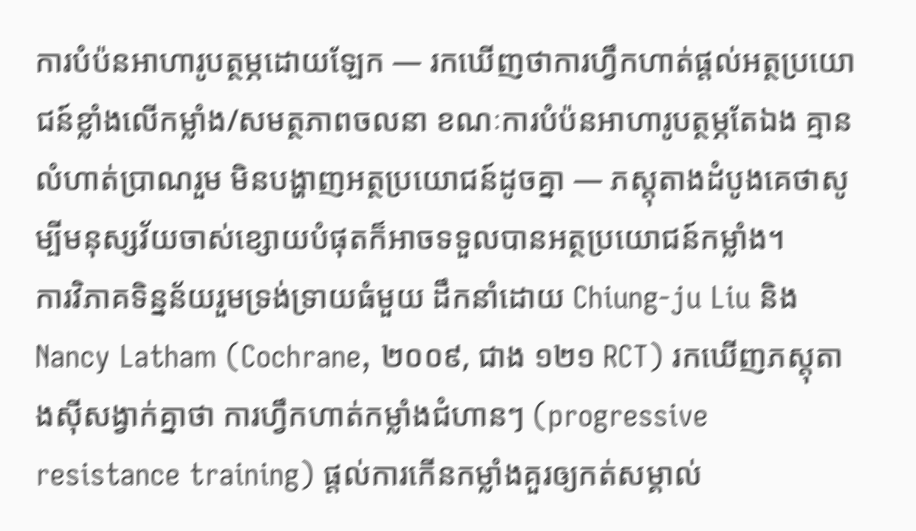ការបំប៉នអាហារូបត្ថម្ភដោយឡែក — រកឃើញថាការហ្វឹកហាត់ផ្តល់អត្ថប្រយោជន៍ខ្លាំងលើកម្លាំង/សមត្ថភាពចលនា ខណៈការបំប៉នអាហារូបត្ថម្ភតែឯង គ្មានលំហាត់ប្រាណរួម មិនបង្ហាញអត្ថប្រយោជន៍ដូចគ្នា — ភស្តុតាងដំបូងគេថាសូម្បីមនុស្សវ័យចាស់ខ្សោយបំផុតក៏អាចទទួលបានអត្ថប្រយោជន៍កម្លាំង។
ការវិភាគទិន្នន័យរួមទ្រង់ទ្រាយធំមួយ ដឹកនាំដោយ Chiung-ju Liu និង Nancy Latham (Cochrane, ២០០៩, ជាង ១២១ RCT) រកឃើញភស្តុតាងស៊ីសង្វាក់គ្នាថា ការហ្វឹកហាត់កម្លាំងជំហានៗ (progressive resistance training) ផ្តល់ការកើនកម្លាំងគួរឲ្យកត់សម្គាល់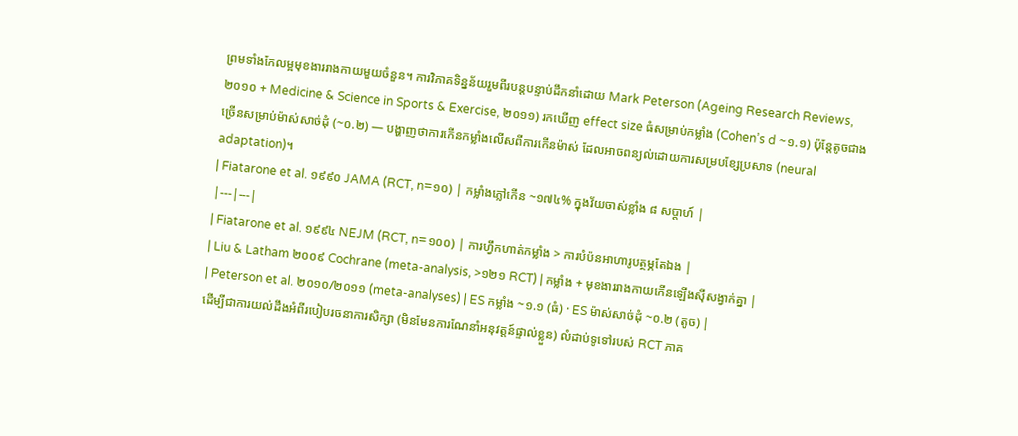ព្រមទាំងកែលម្អមុខងាររាងកាយមួយចំនួន។ ការវិភាគទិន្នន័យរួមពីរបន្តបន្ទាប់ដឹកនាំដោយ Mark Peterson (Ageing Research Reviews, ២០១០ + Medicine & Science in Sports & Exercise, ២០១១) រកឃើញ effect size ធំសម្រាប់កម្លាំង (Cohen’s d ~១.១) ប៉ុន្តែតូចជាងច្រើនសម្រាប់ម៉ាស់សាច់ដុំ (~០.២) — បង្ហាញថាការកើនកម្លាំងលើសពីការកើនម៉ាស់ ដែលអាចពន្យល់ដោយការសម្របខ្សែប្រសាទ (neural adaptation)។
| Fiatarone et al. ១៩៩០ JAMA (RCT, n=១០) | កម្លាំងភ្លៅកើន ~១៧៤% ក្នុងវ័យចាស់ខ្លាំង ៨ សប្តាហ៍ |
|---|---|
| Fiatarone et al. ១៩៩៤ NEJM (RCT, n=១០០) | ការហ្វឹកហាត់កម្លាំង > ការបំប៉នអាហារូបត្ថម្ភតែឯង |
| Liu & Latham ២០០៩ Cochrane (meta-analysis, >១២១ RCT) | កម្លាំង + មុខងាររាងកាយកើនឡើងស៊ីសង្វាក់គ្នា |
| Peterson et al. ២០១០/២០១១ (meta-analyses) | ES កម្លាំង ~១.១ (ធំ) · ES ម៉ាស់សាច់ដុំ ~០.២ (តូច) |
ដើម្បីជាការយល់ដឹងអំពីរបៀបរចនាការសិក្សា (មិនមែនការណែនាំអនុវត្តន៍ផ្ទាល់ខ្លួន) លំដាប់ទូទៅរបស់ RCT ភាគ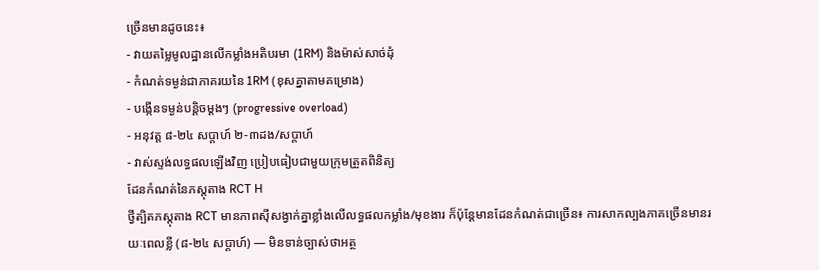ច្រើនមានដូចនេះ៖
- វាយតម្លៃមូលដ្ឋានលើកម្លាំងអតិបរមា (1RM) និងម៉ាស់សាច់ដុំ
- កំណត់ទម្ងន់ជាភាគរយនៃ 1RM (ខុសគ្នាតាមគម្រោង)
- បង្កើនទម្ងន់បន្តិចម្តងៗ (progressive overload)
- អនុវត្ត ៨-២៤ សប្តាហ៍ ២-៣ដង/សប្តាហ៍
- វាស់ស្ទង់លទ្ធផលឡើងវិញ ប្រៀបធៀបជាមួយក្រុមត្រួតពិនិត្យ
ដែនកំណត់នៃភស្តុតាង RCT H
ថ្វីត្បិតភស្តុតាង RCT មានភាពស៊ីសង្វាក់គ្នាខ្លាំងលើលទ្ធផលកម្លាំង/មុខងារ ក៏ប៉ុន្តែមានដែនកំណត់ជាច្រើន៖ ការសាកល្បងភាគច្រើនមានរយៈពេលខ្លី (៨-២៤ សប្តាហ៍) — មិនទាន់ច្បាស់ថាអត្ថ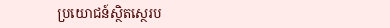ប្រយោជន៍ស្ថិតស្ថេរប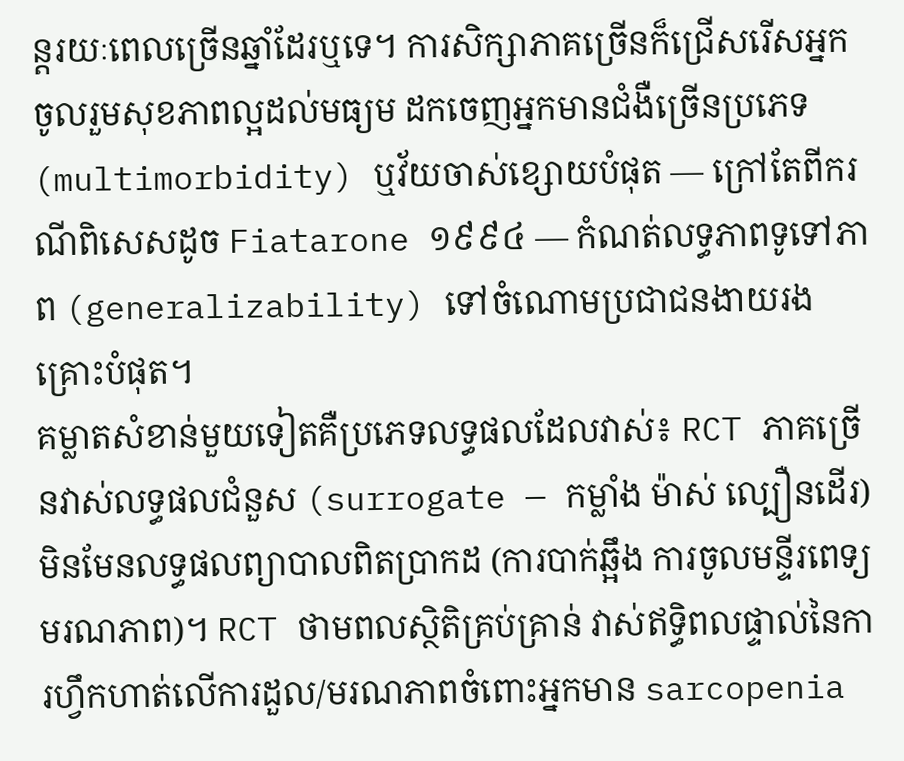ន្តរយៈពេលច្រើនឆ្នាំដែរឬទេ។ ការសិក្សាភាគច្រើនក៏ជ្រើសរើសអ្នកចូលរួមសុខភាពល្អដល់មធ្យម ដកចេញអ្នកមានជំងឺច្រើនប្រភេទ (multimorbidity) ឬវ័យចាស់ខ្សោយបំផុត — ក្រៅតែពីករណីពិសេសដូច Fiatarone ១៩៩៤ — កំណត់លទ្ធភាពទូទៅភាព (generalizability) ទៅចំណោមប្រជាជនងាយរងគ្រោះបំផុត។
គម្លាតសំខាន់មួយទៀតគឺប្រភេទលទ្ធផលដែលវាស់៖ RCT ភាគច្រើនវាស់លទ្ធផលជំនួស (surrogate — កម្លាំង ម៉ាស់ ល្បឿនដើរ) មិនមែនលទ្ធផលព្យាបាលពិតប្រាកដ (ការបាក់ឆ្អឹង ការចូលមន្ទីរពេទ្យ មរណភាព)។ RCT ថាមពលស្ថិតិគ្រប់គ្រាន់ វាស់ឥទ្ធិពលផ្ទាល់នៃការហ្វឹកហាត់លើការដួល/មរណភាពចំពោះអ្នកមាន sarcopenia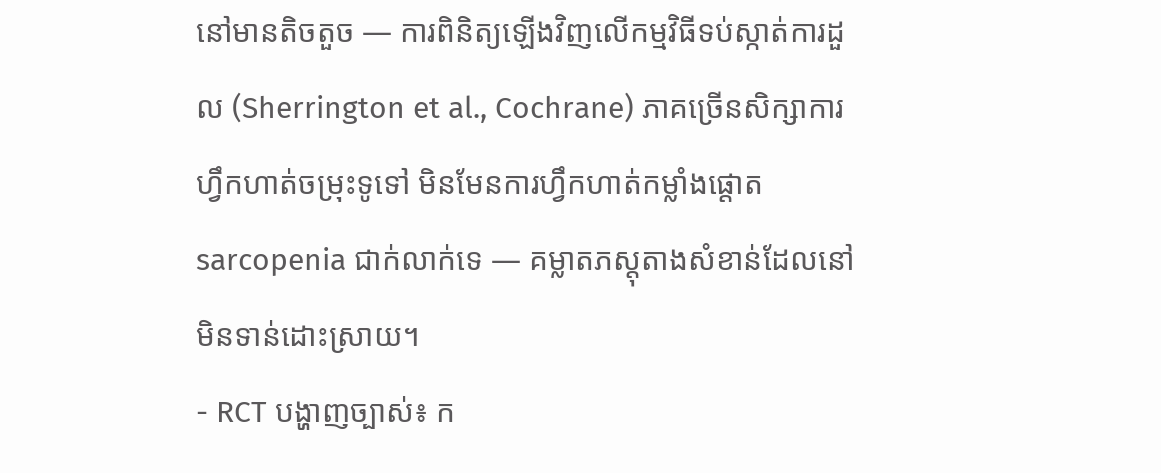នៅមានតិចតួច — ការពិនិត្យឡើងវិញលើកម្មវិធីទប់ស្កាត់ការដួល (Sherrington et al., Cochrane) ភាគច្រើនសិក្សាការហ្វឹកហាត់ចម្រុះទូទៅ មិនមែនការហ្វឹកហាត់កម្លាំងផ្តោត sarcopenia ជាក់លាក់ទេ — គម្លាតភស្តុតាងសំខាន់ដែលនៅមិនទាន់ដោះស្រាយ។
- RCT បង្ហាញច្បាស់៖ ក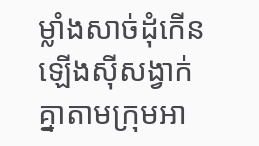ម្លាំងសាច់ដុំកើនឡើងស៊ីសង្វាក់គ្នាតាមក្រុមអា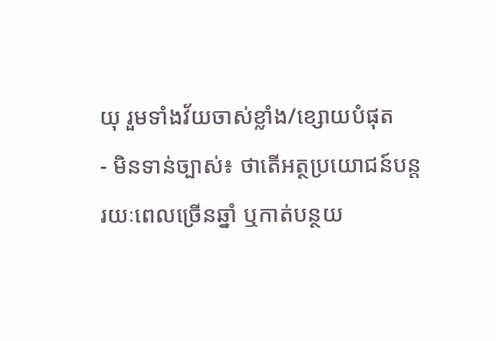យុ រួមទាំងវ័យចាស់ខ្លាំង/ខ្សោយបំផុត
- មិនទាន់ច្បាស់៖ ថាតើអត្ថប្រយោជន៍បន្តរយៈពេលច្រើនឆ្នាំ ឬកាត់បន្ថយ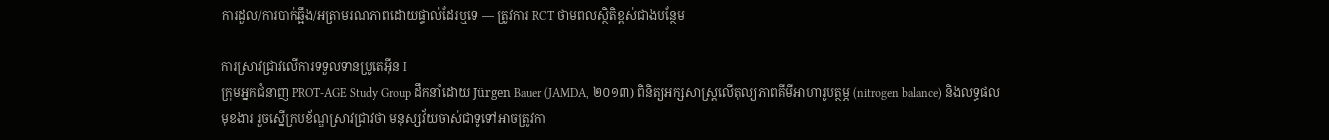ការដួល/ការបាក់ឆ្អឹង/អត្រាមរណភាពដោយផ្ទាល់ដែរឬទេ — ត្រូវការ RCT ថាមពលស្ថិតិខ្ពស់ជាងបន្ថែម

ការស្រាវជ្រាវលើការទទួលទានប្រូតេអ៊ីន I
ក្រុមអ្នកជំនាញ PROT-AGE Study Group ដឹកនាំដោយ Jürgen Bauer (JAMDA, ២០១៣) ពិនិត្យអក្សសាស្ត្រលើតុល្យភាពគីមីអាហារូបត្ថម្ភ (nitrogen balance) និងលទ្ធផលមុខងារ រួចស្នើក្របខ័ណ្ឌស្រាវជ្រាវថា មនុស្សវ័យចាស់ជាទូទៅអាចត្រូវកា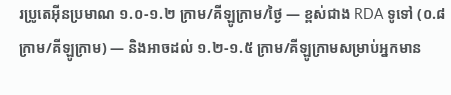រប្រូតេអ៊ីនប្រមាណ ១.០-១.២ ក្រាម/គីឡូក្រាម/ថ្ងៃ — ខ្ពស់ជាង RDA ទូទៅ (០.៨ ក្រាម/គីឡូក្រាម) — និងអាចដល់ ១.២-១.៥ ក្រាម/គីឡូក្រាមសម្រាប់អ្នកមាន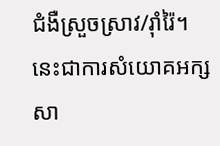ជំងឺស្រួចស្រាវ/រ៉ាំរ៉ៃ។ នេះជាការសំយោគអក្សសា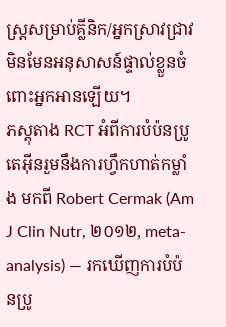ស្ត្រសម្រាប់គ្លីនិក/អ្នកស្រាវជ្រាវ មិនមែនអនុសាសន៍ផ្ទាល់ខ្លួនចំពោះអ្នកអានឡើយ។
ភស្តុតាង RCT អំពីការបំប៉នប្រូតេអ៊ីនរួមនឹងការហ្វឹកហាត់កម្លាំង មកពី Robert Cermak (Am J Clin Nutr, ២០១២, meta-analysis) — រកឃើញការបំប៉នប្រូ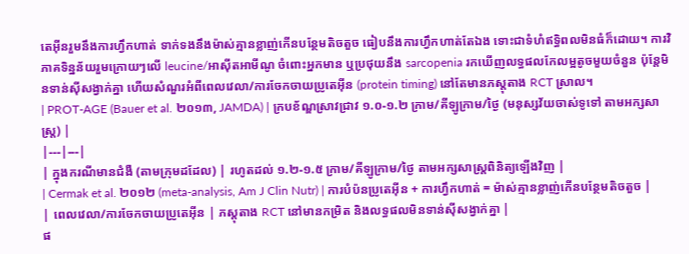តេអ៊ីនរួមនឹងការហ្វឹកហាត់ ទាក់ទងនឹងម៉ាស់គ្មានខ្លាញ់កើនបន្ថែមតិចតួច ធៀបនឹងការហ្វឹកហាត់តែឯង ទោះជាទំហំឥទ្ធិពលមិនធំក៏ដោយ។ ការវិភាគទិន្នន័យរួមក្រោយៗលើ leucine/អាស៊ីតអាមីណូ ចំពោះអ្នកមាន ឬប្រថុយនឹង sarcopenia រកឃើញលទ្ធផលកែលម្អតូចមួយចំនួន ប៉ុន្តែមិនទាន់ស៊ីសង្វាក់គ្នា ហើយសំណួរអំពីពេលវេលា/ការចែកចាយប្រូតេអ៊ីន (protein timing) នៅតែមានភស្តុតាង RCT ស្រាល។
| PROT-AGE (Bauer et al. ២០១៣, JAMDA) | ក្របខ័ណ្ឌស្រាវជ្រាវ ១.០-១.២ ក្រាម/គីឡូក្រាម/ថ្ងៃ (មនុស្សវ័យចាស់ទូទៅ តាមអក្សសាស្ត្រ) |
|---|---|
| ក្នុងករណីមានជំងឺ (តាមក្រុមដដែល) | រហូតដល់ ១.២-១.៥ ក្រាម/គីឡូក្រាម/ថ្ងៃ តាមអក្សសាស្ត្រពិនិត្យឡើងវិញ |
| Cermak et al. ២០១២ (meta-analysis, Am J Clin Nutr) | ការបំប៉នប្រូតេអ៊ីន + ការហ្វឹកហាត់ = ម៉ាស់គ្មានខ្លាញ់កើនបន្ថែមតិចតួច |
| ពេលវេលា/ការចែកចាយប្រូតេអ៊ីន | ភស្តុតាង RCT នៅមានកម្រិត និងលទ្ធផលមិនទាន់ស៊ីសង្វាក់គ្នា |
ផ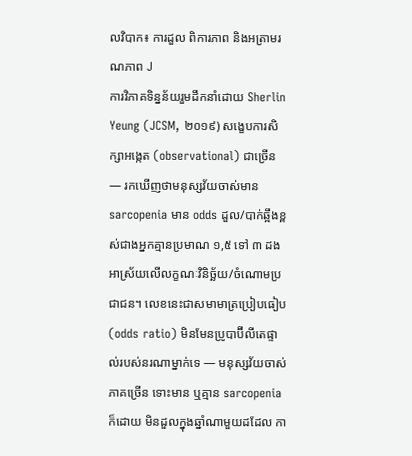លវិបាក៖ ការដួល ពិការភាព និងអត្រាមរណភាព J
ការវិភាគទិន្នន័យរួមដឹកនាំដោយ Sherlin Yeung (JCSM, ២០១៩) សង្ខេបការសិក្សាអង្កេត (observational) ជាច្រើន — រកឃើញថាមនុស្សវ័យចាស់មាន sarcopenia មាន odds ដួល/បាក់ឆ្អឹងខ្ពស់ជាងអ្នកគ្មានប្រមាណ ១,៥ ទៅ ៣ ដង អាស្រ័យលើលក្ខណៈវិនិច្ឆ័យ/ចំណោមប្រជាជន។ លេខនេះជាសមាមាត្រប្រៀបធៀប (odds ratio) មិនមែនប្រូបាប៊ីលីតេផ្ទាល់របស់នរណាម្នាក់ទេ — មនុស្សវ័យចាស់ភាគច្រើន ទោះមាន ឬគ្មាន sarcopenia ក៏ដោយ មិនដួលក្នុងឆ្នាំណាមួយដដែល កា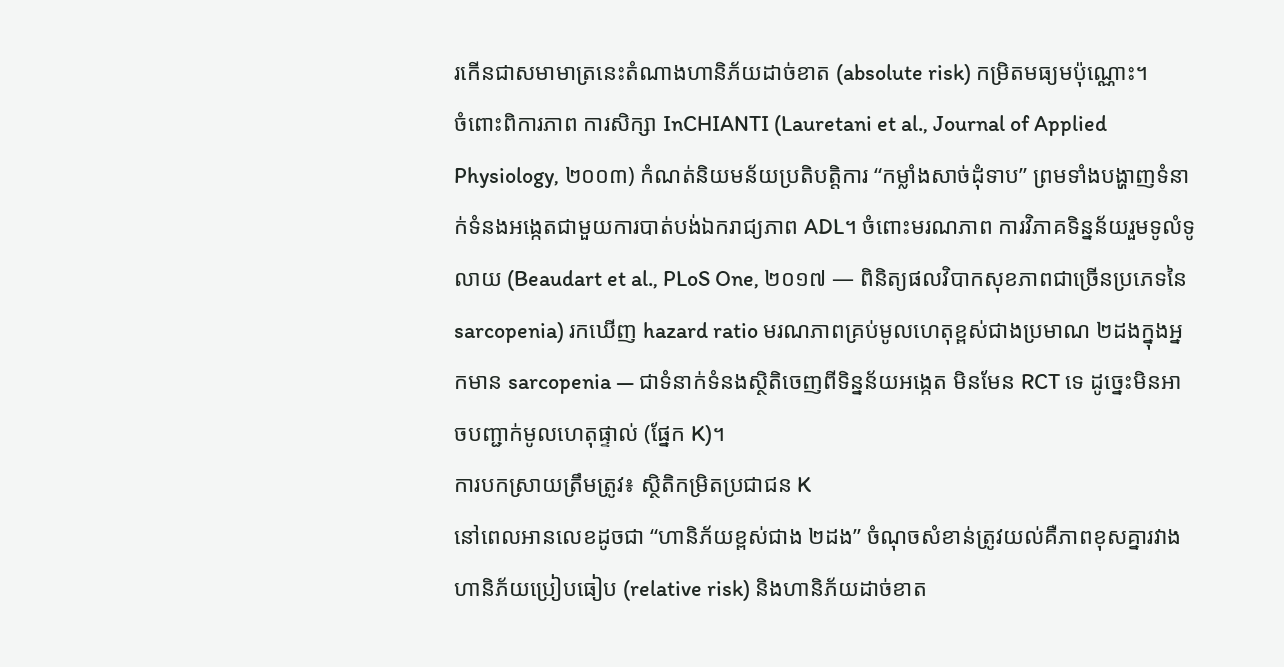រកើនជាសមាមាត្រនេះតំណាងហានិភ័យដាច់ខាត (absolute risk) កម្រិតមធ្យមប៉ុណ្ណោះ។
ចំពោះពិការភាព ការសិក្សា InCHIANTI (Lauretani et al., Journal of Applied Physiology, ២០០៣) កំណត់និយមន័យប្រតិបត្តិការ “កម្លាំងសាច់ដុំទាប” ព្រមទាំងបង្ហាញទំនាក់ទំនងអង្កេតជាមួយការបាត់បង់ឯករាជ្យភាព ADL។ ចំពោះមរណភាព ការវិភាគទិន្នន័យរួមទូលំទូលាយ (Beaudart et al., PLoS One, ២០១៧ — ពិនិត្យផលវិបាកសុខភាពជាច្រើនប្រភេទនៃ sarcopenia) រកឃើញ hazard ratio មរណភាពគ្រប់មូលហេតុខ្ពស់ជាងប្រមាណ ២ដងក្នុងអ្នកមាន sarcopenia — ជាទំនាក់ទំនងស្ថិតិចេញពីទិន្នន័យអង្កេត មិនមែន RCT ទេ ដូច្នេះមិនអាចបញ្ជាក់មូលហេតុផ្ទាល់ (ផ្នែក K)។
ការបកស្រាយត្រឹមត្រូវ៖ ស្ថិតិកម្រិតប្រជាជន K
នៅពេលអានលេខដូចជា “ហានិភ័យខ្ពស់ជាង ២ដង” ចំណុចសំខាន់ត្រូវយល់គឺភាពខុសគ្នារវាងហានិភ័យប្រៀបធៀប (relative risk) និងហានិភ័យដាច់ខាត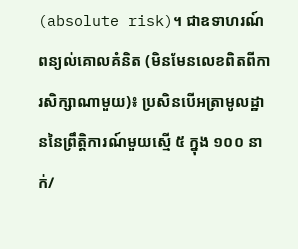(absolute risk)។ ជាឧទាហរណ៍ពន្យល់គោលគំនិត (មិនមែនលេខពិតពីការសិក្សាណាមួយ)៖ ប្រសិនបើអត្រាមូលដ្ឋាននៃព្រឹត្តិការណ៍មួយស្មើ ៥ ក្នុង ១០០ នាក់/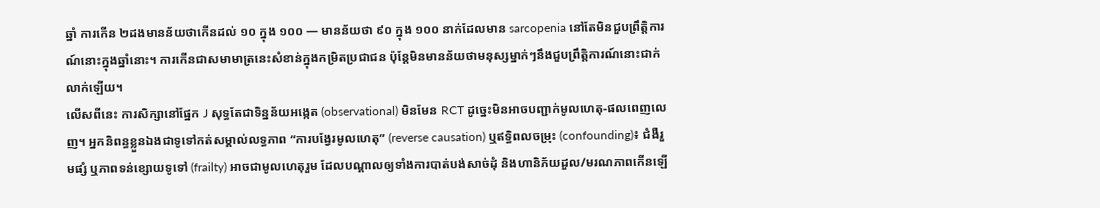ឆ្នាំ ការកើន ២ដងមានន័យថាកើនដល់ ១០ ក្នុង ១០០ — មានន័យថា ៩០ ក្នុង ១០០ នាក់ដែលមាន sarcopenia នៅតែមិនជួបព្រឹត្តិការណ៍នោះក្នុងឆ្នាំនោះ។ ការកើនជាសមាមាត្រនេះសំខាន់ក្នុងកម្រិតប្រជាជន ប៉ុន្តែមិនមានន័យថាមនុស្សម្នាក់ៗនឹងជួបព្រឹត្តិការណ៍នោះជាក់លាក់ឡើយ។
លើសពីនេះ ការសិក្សានៅផ្នែក J សុទ្ធតែជាទិន្នន័យអង្កេត (observational) មិនមែន RCT ដូច្នេះមិនអាចបញ្ជាក់មូលហេតុ-ផលពេញលេញ។ អ្នកនិពន្ធខ្លួនឯងជាទូទៅកត់សម្គាល់លទ្ធភាព “ការបង្វែរមូលហេតុ” (reverse causation) ឬឥទ្ធិពលចម្រុះ (confounding)៖ ជំងឺរួមផ្សំ ឬភាពទន់ខ្សោយទូទៅ (frailty) អាចជាមូលហេតុរួម ដែលបណ្តាលឲ្យទាំងការបាត់បង់សាច់ដុំ និងហានិភ័យដួល/មរណភាពកើនឡើ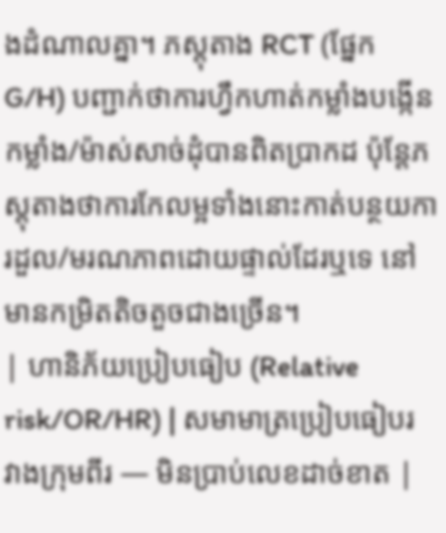ងដំណាលគ្នា។ ភស្តុតាង RCT (ផ្នែក G/H) បញ្ជាក់ថាការហ្វឹកហាត់កម្លាំងបង្កើនកម្លាំង/ម៉ាស់សាច់ដុំបានពិតប្រាកដ ប៉ុន្តែភស្តុតាងថាការកែលម្អទាំងនោះកាត់បន្ថយការដួល/មរណភាពដោយផ្ទាល់ដែរឬទេ នៅមានកម្រិតតិចតួចជាងច្រើន។
| ហានិភ័យប្រៀបធៀប (Relative risk/OR/HR) | សមាមាត្រប្រៀបធៀបរវាងក្រុមពីរ — មិនប្រាប់លេខដាច់ខាត |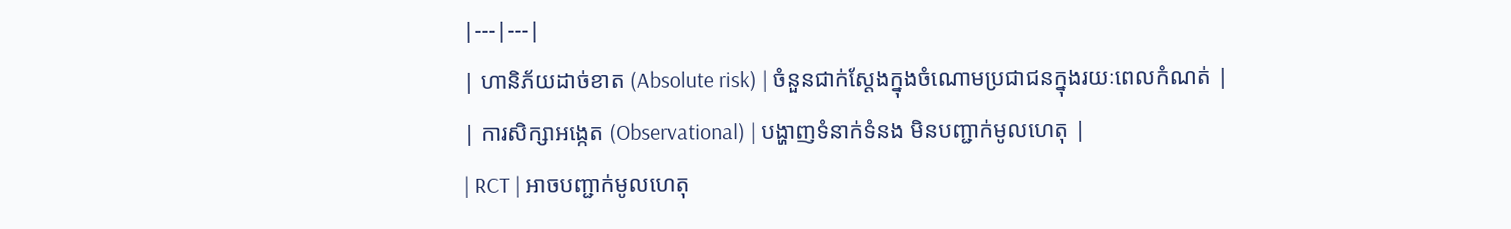|---|---|
| ហានិភ័យដាច់ខាត (Absolute risk) | ចំនួនជាក់ស្តែងក្នុងចំណោមប្រជាជនក្នុងរយៈពេលកំណត់ |
| ការសិក្សាអង្កេត (Observational) | បង្ហាញទំនាក់ទំនង មិនបញ្ជាក់មូលហេតុ |
| RCT | អាចបញ្ជាក់មូលហេតុ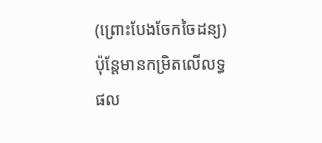(ព្រោះបែងចែកចៃដន្យ) ប៉ុន្តែមានកម្រិតលើលទ្ធផល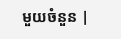មួយចំនួន |